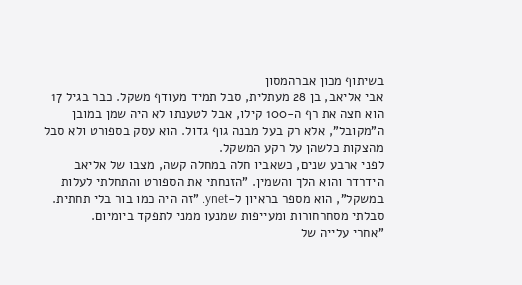בשיתוף מכון אברהמסון
אבי אליאב, בן 28 מעתלית, סבל תמיד מעודף משקל. כבר בגיל 17 הוא חצה את רף ה-100 קילו, אבל לטענתו לא היה שמן במובן ה"מקובל", אלא רק בעל מבנה גוף גדול. הוא עסק בספורט ולא סבל מהצקות כלשהן על רקע המשקל.
לפני ארבע שנים, כשאביו חלה במחלה קשה, מצבו של אליאב הידרדר והוא הלך והשמין. "הזנחתי את הספורט והתחלתי לעלות במשקל", הוא מספר בראיון ל-ynet. "זה היה כמו בור בלי תחתית. סבלתי מסחרחורות ומעייפות שמנעו ממני לתפקד ביומיום.
"אחרי עלייה של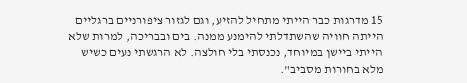15 מדרגות כבר הייתי מתחיל להזיע, וגם לגזור ציפורניים ברגליים הייתה חוויה שהשתדלתי להימנע ממנה. בים ובבריכה, למרות שלא הייתי ביישן במיוחד, נכנסתי בלי חולצה. לא הרגשתי נעים כשיש מלא בחורות מסביב".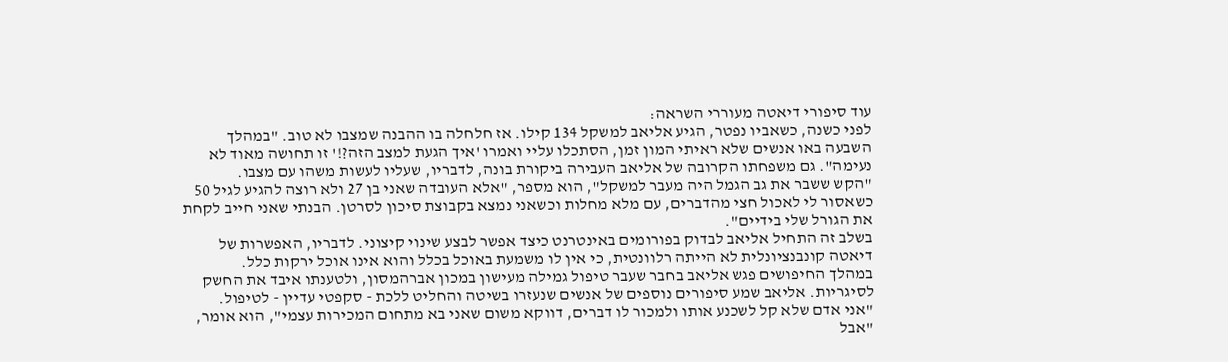עוד סיפורי דיאטה מעוררי השראה:
לפני כשנה, כשאביו נפטר, הגיע אליאב למשקל 134 קילו. אז חלחלה בו ההבנה שמצבו לא טוב. "במהלך השבעה באו אנשים שלא ראיתי המון זמן, הסתכלו עליי ואמרו 'איך הגעת למצב הזה?!' זו תחושה מאוד לא נעימה". גם משפחתו הקרובה של אליאב העבירה ביקורת בונה, לדבריו, שעליו לעשות משהו עם מצבו.
"הקש ששבר את גב הגמל היה מעבר למשקל", הוא מספר, "אלא העובדה שאני בן 27 ולא רוצה להגיע לגיל 50 כשאסור לי לאכול חצי מהדברים, עם מלא מחלות וכשאני נמצא בקבוצת סיכון לסרטן. הבנתי שאני חייב לקחת את הגורל שלי בידיים".
בשלב זה התחיל אליאב לבדוק בפורומים באינטרנט כיצד אפשר לבצע שינוי קיצוני. לדבריו, האפשרות של דיאטה קונבנציונלית לא הייתה רלוונטית, כי אין לו משמעת באוכל בכלל והוא אינו אוכל ירקות כלל.
במהלך החיפושים פגש אליאב בחבר שעבר טיפול גמילה מעישון במכון אברהמסון, ולטענתו איבד את החשק לסיגריות. אליאב שמע סיפורים נוספים של אנשים שנעזרו בשיטה והחליט ללכת - סקפטי עדיין - לטיפול.
"אני אדם שלא קל לשכנע אותו ולמכור לו דברים, דווקא משום שאני בא מתחום המכירות עצמי", הוא אומר, "אבל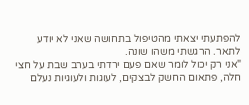להפתעתי יצאתי מהטיפול בתחושה שאני לא יודע לתאר. הרגשתי משהו שונה.
"אני רק יכול לומר שאם פעם ירדתי בערב שבת על חצי חלה, פתאום החשק לבצקים, לעוגות ולעוגיות נעלם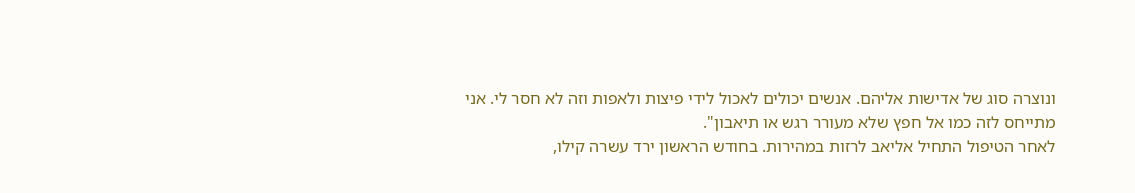ונוצרה סוג של אדישות אליהם. אנשים יכולים לאכול לידי פיצות ולאפות וזה לא חסר לי. אני מתייחס לזה כמו אל חפץ שלא מעורר רגש או תיאבון".
לאחר הטיפול התחיל אליאב לרזות במהירות. בחודש הראשון ירד עשרה קילו,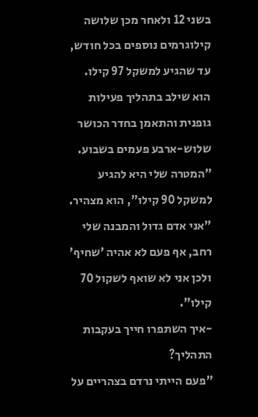בשני 12 ולאחר מכן שלושה קילוגרמים נוספים בכל חודש, עד שהגיע למשקל 97 קילו. הוא שילב בתהליך פעילות גופנית והתאמן בחדר הכושר שלוש-ארבע פעמים בשבוע.
"המטרה שלי היא להגיע למשקל 90 קילו", הוא מצהיר. "אני אדם גדול והמבנה שלי רחב, אף פעם לא אהיה 'שחיף' ולכן אני לא שואף לשקול 70 קילו".
-איך השתפרו חייך בעקבות התהליך?
"פעם הייתי נרדם בצהריים על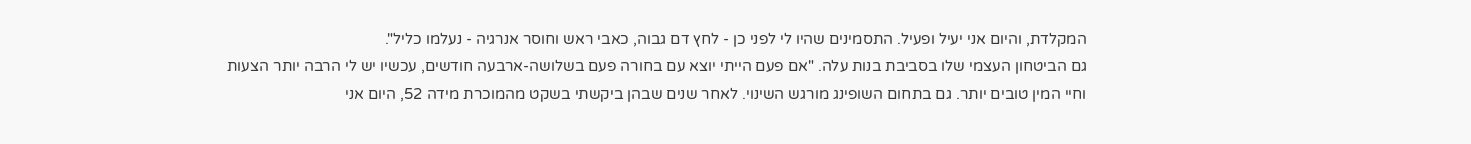המקלדת, והיום אני יעיל ופעיל. התסמינים שהיו לי לפני כן - לחץ דם גבוה, כאבי ראש וחוסר אנרגיה - נעלמו כליל".
גם הביטחון העצמי שלו בסביבת בנות עלה. "אם פעם הייתי יוצא עם בחורה פעם בשלושה-ארבעה חודשים, עכשיו יש לי הרבה יותר הצעות וחיי המין טובים יותר. גם בתחום השופינג מורגש השינוי. לאחר שנים שבהן ביקשתי בשקט מהמוכרת מידה 52, היום אני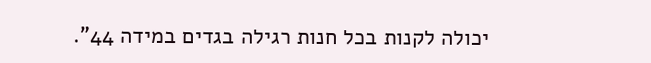יכולה לקנות בכל חנות רגילה בגדים במידה 44".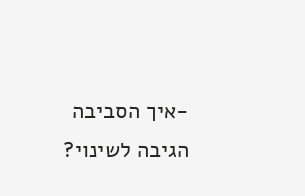-איך הסביבה הגיבה לשינוי?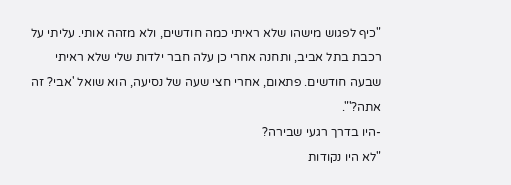"כיף לפגוש מישהו שלא ראיתי כמה חודשים, ולא מזהה אותי. עליתי על רכבת בתל אביב, ותחנה אחרי כן עלה חבר ילדות שלי שלא ראיתי שבעה חודשים. פתאום, אחרי חצי שעה של נסיעה, הוא שואל 'אבי? זה אתה?'".
-היו בדרך רגעי שבירה?
"לא היו נקודות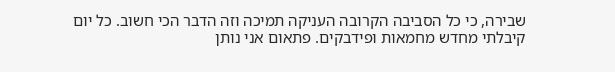שבירה, כי כל הסביבה הקרובה העניקה תמיכה וזה הדבר הכי חשוב. כל יום קיבלתי מחדש מחמאות ופידבקים. פתאום אני נותן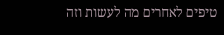טיפים לאחרים מה לעשות וזה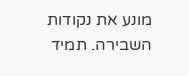מונע את נקודות השבירה. תמיד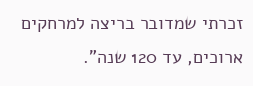זכרתי שמדובר בריצה למרחקים ארוכים, עד 120 שנה".